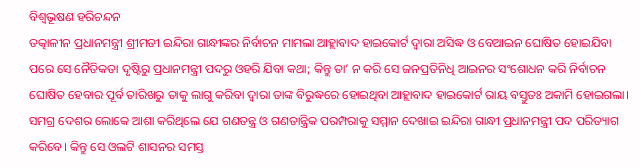ବିଶ୍ୱଭୂଷଣ ହରିଚନ୍ଦନ
ତତ୍କାଳୀନ ପ୍ରଧାନମନ୍ତ୍ରୀ ଶ୍ରୀମତୀ ଇନ୍ଦିରା ଗାନ୍ଧୀଙ୍କର ନିର୍ବାଚନ ମାମଲା ଆହ୍ଲାବାଦ ହାଇକୋର୍ଟ ଦ୍ୱାରା ଅସିଦ୍ଧ ଓ ବେଆଇନ ଘୋଷିତ ହୋଇଯିବା ପରେ ସେ ନୈତିକତା ଦୃଷ୍ଟିରୁ ପ୍ରଧାନମନ୍ତ୍ରୀ ପଦରୁ ଓହରି ଯିବା କଥା; କିନ୍ତୁ ତା’ ନ କରି ସେ ଜନପ୍ରତିନିଧି ଆଇନର ସଂଶୋଧନ କରି ନିର୍ବାଚନ ଘୋଷିତ ହେବାର ପୂର୍ବ ତାରିଖରୁ ତାକୁ ଲାଗୁ କରିବା ଦ୍ୱାରା ତାଙ୍କ ବିରୁଦ୍ଧରେ ହୋଇଥିବା ଆହ୍ଲାବାଦ ହାଇକୋର୍ଟ ରାୟ ବସ୍ତୁତଃ ଅକାମି ହୋଇଗଲା। ସମଗ୍ର ଦେଶର ଲୋକେ ଆଶା କରିଥିଲେ ଯେ ଗଣତନ୍ତ୍ର ଓ ଗଣତାନ୍ତ୍ରିକ ପରମ୍ପରାକୁ ସମ୍ମାନ ଦେଖାଇ ଇନ୍ଦିରା ଗାନ୍ଧୀ ପ୍ରଧାନମନ୍ତ୍ରୀ ପଦ ପରିତ୍ୟାଗ କରିବେ। କିନ୍ତୁ ସେ ଓଲଟି ଶାସନର ସମସ୍ତ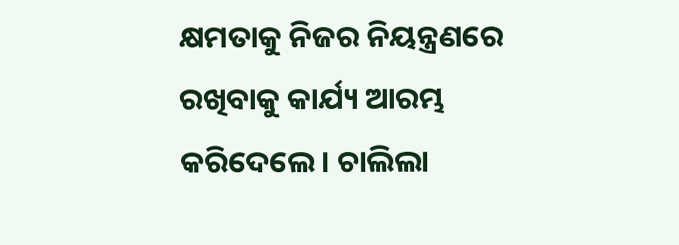କ୍ଷମତାକୁ ନିଜର ନିୟନ୍ତ୍ରଣରେ ରଖିବାକୁ କାର୍ଯ୍ୟ ଆରମ୍ଭ କରିଦେଲେ। ଚାଲିଲା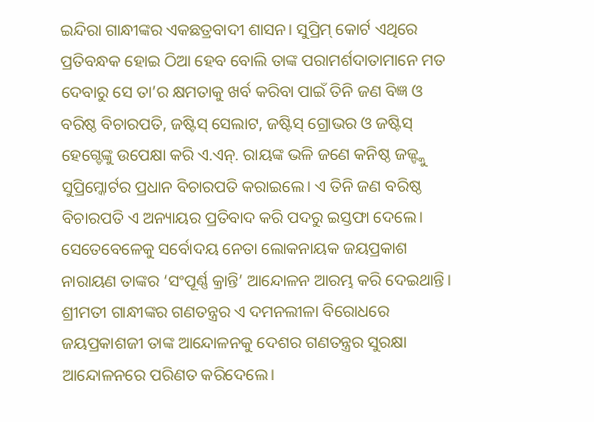ଇନ୍ଦିରା ଗାନ୍ଧୀଙ୍କର ଏକଛତ୍ରବାଦୀ ଶାସନ। ସୁପ୍ରିମ୍ କୋର୍ଟ ଏଥିରେ ପ୍ରତିବନ୍ଧକ ହୋଇ ଠିଆ ହେବ ବୋଲି ତାଙ୍କ ପରାମର୍ଶଦାତାମାନେ ମତ ଦେବାରୁ ସେ ତା’ର କ୍ଷମତାକୁ ଖର୍ବ କରିବା ପାଇଁ ତିନି ଜଣ ବିଜ୍ଞ ଓ ବରିଷ୍ଠ ବିଚାରପତି, ଜଷ୍ଟିସ୍ ସେଲାଟ, ଜଷ୍ଟିସ୍ ଗ୍ରୋଭର ଓ ଜଷ୍ଟିସ୍ ହେଗ୍ଡେଙ୍କୁ ଉପେକ୍ଷା କରି ଏ.ଏନ୍. ରାୟଙ୍କ ଭଳି ଜଣେ କନିଷ୍ଠ ଜଜ୍ଙ୍କୁ ସୁପ୍ରିମ୍କୋର୍ଟର ପ୍ରଧାନ ବିଚାରପତି କରାଇଲେ। ଏ ତିନି ଜଣ ବରିଷ୍ଠ ବିଚାରପତି ଏ ଅନ୍ୟାୟର ପ୍ରତିବାଦ କରି ପଦରୁ ଇସ୍ତଫା ଦେଲେ। ସେତେବେଳେକୁ ସର୍ବୋଦୟ ନେତା ଲୋକନାୟକ ଜୟପ୍ରକାଶ ନାରାୟଣ ତାଙ୍କର ‘ସଂପୂର୍ଣ୍ଣ କ୍ରାନ୍ତି’ ଆନ୍ଦୋଳନ ଆରମ୍ଭ କରି ଦେଇଥାନ୍ତି। ଶ୍ରୀମତୀ ଗାନ୍ଧୀଙ୍କର ଗଣତନ୍ତ୍ରର ଏ ଦମନଲୀଳା ବିରୋଧରେ ଜୟପ୍ରକାଶଜୀ ତାଙ୍କ ଆନ୍ଦୋଳନକୁ ଦେଶର ଗଣତନ୍ତ୍ରର ସୁରକ୍ଷା ଆନ୍ଦୋଳନରେ ପରିଣତ କରିଦେଲେ।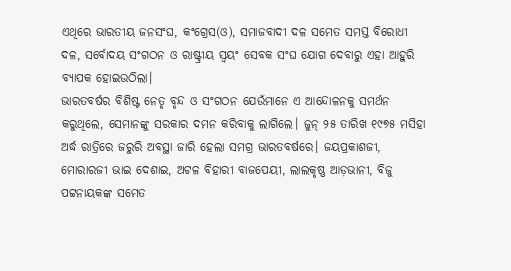ଏଥିରେ ଭାରତୀୟ ଜନସଂଘ, କଂଗ୍ରେସ(ଓ), ସମାଜବାଦୀ ଦଳ ସମେତ ସମସ୍ତ ବିରୋଧୀ ଦଳ, ସର୍ବୋଦୟ ସଂଗଠନ ଓ ରାଷ୍ଟ୍ରୀୟ ସ୍ୱୟଂ ସେବକ ସଂଘ ଯୋଗ ଦେବାରୁ ଏହା ଆହୁରି ବ୍ୟାପକ ହୋଇଉଠିଲା।
ଭାରତବର୍ଷର ବିଶିଷ୍ଟ ନେତୃ ବୃନ୍ଦ ଓ ସଂଗଠନ ଯେଉଁମାନେ ଏ ଆନ୍ଦୋଳନକୁ ସମର୍ଥନ କରୁଥିଲେ, ସେମାନଙ୍କୁ ସରକାର ଦମନ କରିବାକୁ ଲାଗିଲେ। ଜୁନ୍ ୨୫ ତାରିଖ ୧୯୭୫ ମସିହା ଅର୍ଦ୍ଧ ରାତ୍ରିରେ ଜରୁରି ଅବସ୍ଥା ଜାରି ହେଲା ସମଗ୍ର ଭାରତବର୍ଷରେ। ଜୟପ୍ରକାଶଜୀ, ମୋରାରଜୀ ଭାଇ ଦେଶାଇ, ଅଟଳ ବିହାରୀ ବାଜପେୟୀ, ଲାଲକୃଷ୍ଣ ଆଡ଼ଭାନୀ, ବିଜୁ ପଟ୍ଟନାୟକଙ୍କ ସମେତ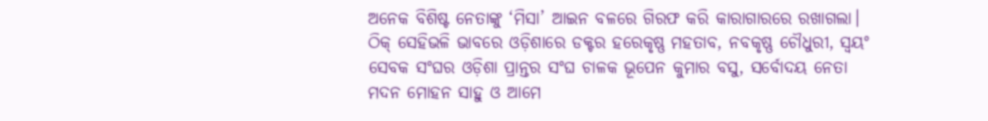ଅନେକ ବିଶିଷ୍ଟ ନେତାଙ୍କୁ ‘ମିସା’ ଆଇନ ବଳରେ ଗିରଫ କରି କାରାଗାରରେ ରଖାଗଲା। ଠିକ୍ ସେହିଭଳି ଭାବରେ ଓଡ଼ିଶାରେ ଡକ୍ଟର ହରେକୃଷ୍ଣ ମହତାବ, ନବକୃଷ୍ଣ ଚୌଧୁରୀ, ସ୍ୱୟଂ ସେବକ ସଂଘର ଓଡ଼ିଶା ପ୍ରାନ୍ତର ସଂଘ ଚାଳକ ଭୂପେନ କୁମାର ବସୁ, ସର୍ବୋଦୟ ନେତା ମଦନ ମୋହନ ସାହୁ ଓ ଆମେ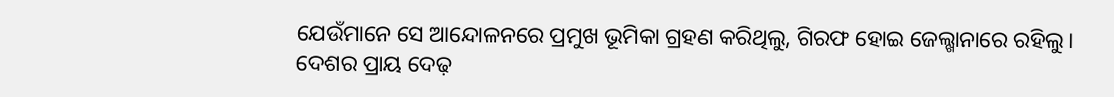ଯେଉଁମାନେ ସେ ଆନ୍ଦୋଳନରେ ପ୍ରମୁଖ ଭୂମିକା ଗ୍ରହଣ କରିଥିଲୁ, ଗିରଫ ହୋଇ ଜେଲ୍ଖାନାରେ ରହିଲୁ। ଦେଶର ପ୍ରାୟ ଦେଢ଼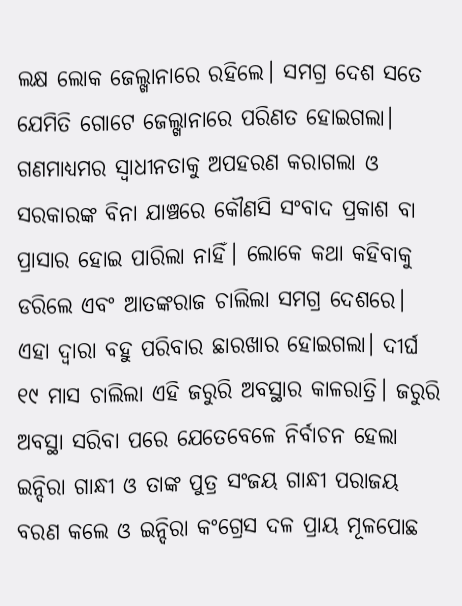ଲକ୍ଷ ଲୋକ ଜେଲ୍ଖାନାରେ ରହିଲେ। ସମଗ୍ର ଦେଶ ସତେ ଯେମିତି ଗୋଟେ ଜେଲ୍ଖାନାରେ ପରିଣତ ହୋଇଗଲା। ଗଣମାଧ୍ୟମର ସ୍ୱାଧୀନତାକୁ ଅପହରଣ କରାଗଲା ଓ ସରକାରଙ୍କ ବିନା ଯାଞ୍ଚରେ କୌଣସି ସଂବାଦ ପ୍ରକାଶ ବା ପ୍ରାସାର ହୋଇ ପାରିଲା ନାହିଁ। ଲୋକେ କଥା କହିବାକୁ ଡରିଲେ ଏବଂ ଆତଙ୍କରାଜ ଚାଲିଲା ସମଗ୍ର ଦେଶରେ। ଏହା ଦ୍ୱାରା ବହୁ ପରିବାର ଛାରଖାର ହୋଇଗଲା। ଦୀର୍ଘ ୧୯ ମାସ ଚାଲିଲା ଏହି ଜରୁରି ଅବସ୍ଥାର କାଳରାତ୍ରି। ଜରୁରି ଅବସ୍ଥା ସରିବା ପରେ ଯେତେବେଳେ ନିର୍ବାଚନ ହେଲା ଇନ୍ଦିରା ଗାନ୍ଧୀ ଓ ତାଙ୍କ ପୁତ୍ର ସଂଜୟ ଗାନ୍ଧୀ ପରାଜୟ ବରଣ କଲେ ଓ ଇନ୍ଦିରା କଂଗ୍ରେସ ଦଳ ପ୍ରାୟ ମୂଳପୋଛ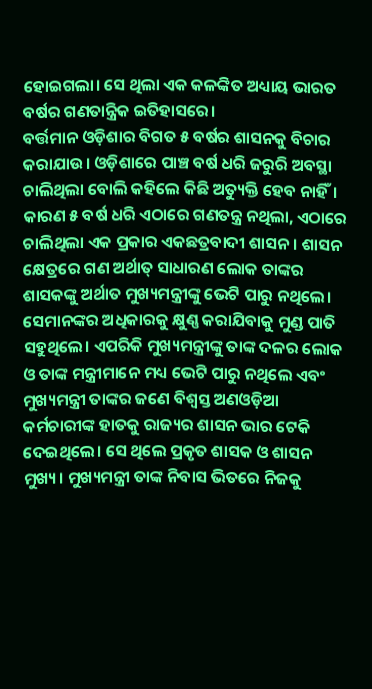ହୋଇଗଲା। ସେ ଥିଲା ଏକ କଳଙ୍କିତ ଅଧ୍ୟାୟ ଭାରତ ବର୍ଷର ଗଣତାନ୍ତ୍ରିକ ଇତିହାସରେ।
ବର୍ତ୍ତମାନ ଓଡ଼ିଶାର ବିଗତ ୫ ବର୍ଷର ଶାସନକୁ ବିଚାର କରାଯାଉ। ଓଡ଼ିଶାରେ ପାଞ୍ଚ ବର୍ଷ ଧରି ଜରୁରି ଅବସ୍ଥା ଚାଲିଥିଲା ବୋଲି କହିଲେ କିଛି ଅତ୍ୟୁକ୍ତି ହେବ ନାହିଁ। କାରଣ ୫ ବର୍ଷ ଧରି ଏଠାରେ ଗଣତନ୍ତ୍ର ନଥିଲା, ଏଠାରେ ଚାଲିଥିଲା ଏକ ପ୍ରକାର ଏକଛତ୍ରବାଦୀ ଶାସନ। ଶାସନ କ୍ଷେତ୍ରରେ ଗଣ ଅର୍ଥାତ୍ ସାଧାରଣ ଲୋକ ତାଙ୍କର ଶାସକଙ୍କୁ ଅର୍ଥାତ ମୁଖ୍ୟମନ୍ତ୍ରୀଙ୍କୁ ଭେଟି ପାରୁ ନଥିଲେ। ସେମାନଙ୍କର ଅଧିକାରକୁ କ୍ଷୁଣ୍ଣ କରାଯିବାକୁ ମୁଣ୍ଡ ପାତି ସହୁଥିଲେ। ଏପରିକି ମୁଖ୍ୟମନ୍ତ୍ରୀଙ୍କୁ ତାଙ୍କ ଦଳର ଲୋକ ଓ ତାଙ୍କ ମନ୍ତ୍ରୀମାନେ ମଧ୍ୟ ଭେଟି ପାରୁ ନଥିଲେ ଏବଂ ମୁଖ୍ୟମନ୍ତ୍ରୀ ତାଙ୍କର ଜଣେ ବିଶ୍ୱସ୍ତ ଅଣଓଡ଼ିଆ କର୍ମଚାରୀଙ୍କ ହାତକୁ ରାଜ୍ୟର ଶାସନ ଭାର ଟେକି ଦେଇଥିଲେ। ସେ ଥିଲେ ପ୍ରକୃତ ଶାସକ ଓ ଶାସନ ମୁଖ୍ୟ। ମୁଖ୍ୟମନ୍ତ୍ରୀ ତାଙ୍କ ନିବାସ ଭିତରେ ନିଜକୁ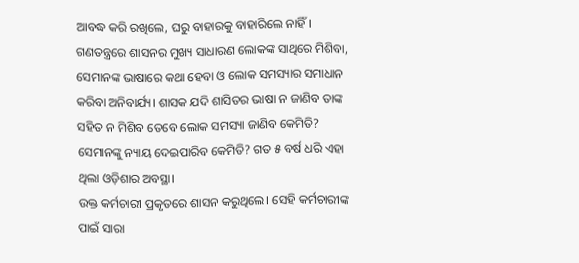ଆବଦ୍ଧ କରି ରଖିଲେ, ଘରୁ ବାହାରକୁ ବାହାରିଲେ ନାହିଁ। ଗଣତନ୍ତ୍ରରେ ଶାସନର ମୁଖ୍ୟ ସାଧାରଣ ଲୋକଙ୍କ ସାଥିରେ ମିଶିବା, ସେମାନଙ୍କ ଭାଷାରେ କଥା ହେବା ଓ ଲୋକ ସମସ୍ୟାର ସମାଧାନ କରିବା ଅନିବାର୍ଯ୍ୟ। ଶାସକ ଯଦି ଶାସିତର ଭାଷା ନ ଜାଣିବ ତାଙ୍କ ସହିତ ନ ମିଶିବ ତେବେ ଲୋକ ସମସ୍ୟା ଜାଣିବ କେମିତି? ସେମାନଙ୍କୁ ନ୍ୟାୟ ଦେଇପାରିବ କେମିତି? ଗତ ୫ ବର୍ଷ ଧରି ଏହା ଥିଲା ଓଡ଼ିଶାର ଅବସ୍ଥା।
ଉକ୍ତ କର୍ମଚାରୀ ପ୍ରକୃତରେ ଶାସନ କରୁଥିଲେ। ସେହି କର୍ମଚାରୀଙ୍କ ପାଇଁ ସାରା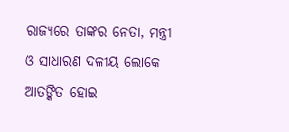ରାଜ୍ୟରେ ତାଙ୍କର ନେତା, ମନ୍ତ୍ରୀ ଓ ସାଧାରଣ ଦଳୀୟ ଲୋକେ ଆତଙ୍କିତ ହୋଇ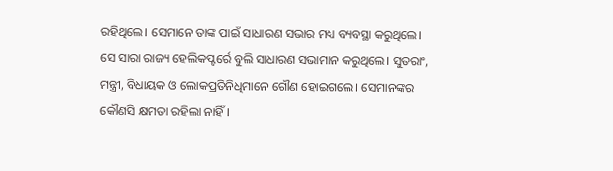ରହିଥିଲେ। ସେମାନେ ତାଙ୍କ ପାଇଁ ସାଧାରଣ ସଭାର ମଧ୍ୟ ବ୍ୟବସ୍ଥା କରୁଥିଲେ। ସେ ସାରା ରାଜ୍ୟ ହେଲିକପ୍ଟର୍ରେ ବୁଲି ସାଧାରଣ ସଭାମାନ କରୁଥିଲେ। ସୁତରାଂ, ମନ୍ତ୍ରୀ, ବିଧାୟକ ଓ ଲୋକପ୍ରତିନିଧିମାନେ ଗୌଣ ହୋଇଗଲେ। ସେମାନଙ୍କର କୌଣସି କ୍ଷମତା ରହିଲା ନାହିଁ।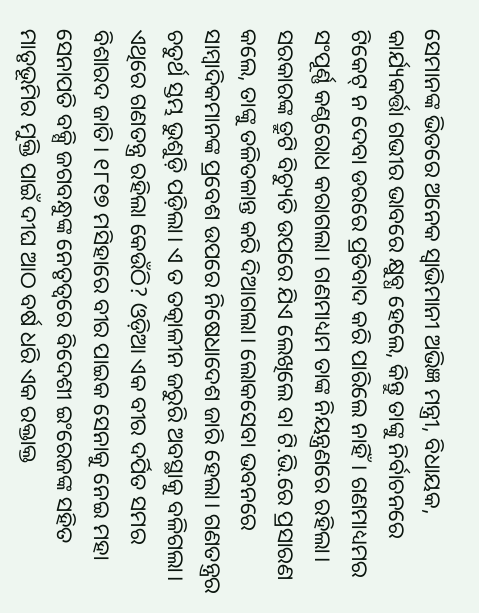ସେମାନଙ୍କ ଭିତରେ ଅନେକ ସ୍ୱାଭିମାନୀ ଅଭିଜ୍ଞ ମନ୍ତ୍ରୀ, ବିଧାୟକ, କାର୍ଯ୍ୟକର୍ତ୍ତା ଗଭୀର ଭାବରେ କ୍ଷୁବ୍ଧ ହେଲେ, କିନ୍ତୁ ତାଙ୍କୁ ନିର୍ବାଚନରେ ଟିକେଟ୍ ନ ଦେବା ଡରରେ ପ୍ରତିବାଦ କରି ପାରିଲେ ନାହିଁ। ଗଣମାଧ୍ୟମର ସଂପୂର୍ଣ୍ଣ କଣ୍ଠରୋଧ କରାଗଲା। ଗଣମାଧ୍ୟମ ତାଙ୍କ ନିୟନ୍ତ୍ରଣରେ ରହିଲା। ସରକାରଙ୍କ ତ୍ରୁଟି ବିଚ୍ୟୁତି ଉପରେ ଯିଏ ଲେଖିଲେ ବା ଟି.ଭି.ରେ ପ୍ରସାରଣ କଲେ, ତାଙ୍କୁ ତଳିତଳାନ୍ତ କରି ଦିଆଗଲା। ଲୋକସେବା ଭବନରେ ସାମ୍ବାଦିକମାନଙ୍କ ପ୍ରବେଶ ଉପରେ ନିଷେଧାଦେଶ ଜାରି ହେଲା। ଗଣତନ୍ତ୍ରର ଚତୁର୍ଥ ସ୍ତମ୍ଭ ଭୁଶୁଡ଼ି ପଡ଼ିଲା। ଏ ତ ତତ୍କାଳୀନ ଜରୁରି ଅବସ୍ଥାକୁ ବଳିଗଲା। ଏଥିରେ ଗଣତନ୍ତ୍ର ରହିଲା କେଉଁଠି? ଓଡ଼ିଆ ଏକ ବୀର ଦର୍ପିତ ସମର ବିଶାରଦ ଜାତି। ୧୮୧୭ ମସିହାରେ ବୀର ପାଇକ ସେନାକୁ ନେଇ ମହା ସେନାପତି ବକ୍ସି ଜଗବନ୍ଧୁଙ୍କ ନେତୃତ୍ୱରେ ବିଦେଶୀ ଇଂରେଜଙ୍କ ସହିତ ମାତୃଭୂମିର ମୁକ୍ତି ପାଇଁ ଦୀଘ ଆଠ ବର୍ଷ ଧରି ଏକ ରକ୍ତାକ୍ତ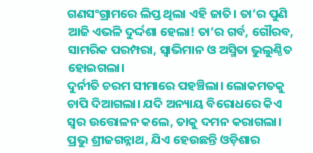ଗଣସଂଗ୍ରାମରେ ଲିପ୍ତ ଥିଲା ଏହି ଜାତି। ତା’ର ପୁଣି ଆଜି ଏଭଳି ଦୁର୍ଦ୍ଦଶା ହେଲା! ତା’ର ଗର୍ବ, ଗୌରବ, ସାମରିକ ପରମ୍ପରା, ସ୍ୱାଭିମାନ ଓ ଅସ୍ମିତା ଭୁଲୁଣ୍ଠିତ ହୋଇଗଲା।
ଦୁର୍ନୀତି ଚରମ ସୀମାରେ ପହଞ୍ଚିଲା। ଲୋକମତକୁ ଚାପି ଦିଆଗଲା। ଯଦି ଅନ୍ୟାୟ ବିରୋଧରେ କିଏ ସ୍ୱର ଉତ୍ତୋଳନ କଲେ, ତାକୁ ଦମନ କରାଗଲା। ପ୍ରଭୁ ଶ୍ରୀଜଗନ୍ନାଥ, ଯିଏ ହେଉଛନ୍ତି ଓଡ଼ିଶାର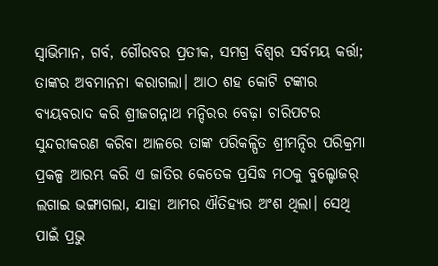ସ୍ୱାଭିମାନ, ଗର୍ବ, ଗୌରବର ପ୍ରତୀକ, ସମଗ୍ର ବିଶ୍ୱର ସର୍ବମୟ କର୍ତ୍ତା; ତାଙ୍କର ଅବମାନନା କରାଗଲା। ଆଠ ଶହ କୋଟି ଟଙ୍କାର ବ୍ୟୟବରାଦ କରି ଶ୍ରୀଜଗନ୍ନାଥ ମନ୍ଦିରର ବେଢ଼ା ଚାରିପଟର ସୁନ୍ଦରୀକରଣ କରିବା ଆଳରେ ତାଙ୍କ ପରିକଳ୍ପିତ ଶ୍ରୀମନ୍ଦିର ପରିକ୍ରମା ପ୍ରକଳ୍ପ ଆରମ୍ଭ କରି ଏ ଜାତିର କେତେକ ପ୍ରସିଦ୍ଧ ମଠକୁ ବୁଲ୍ଡୋଜର୍ ଲଗାଇ ଭଙ୍ଗାଗଲା, ଯାହା ଆମର ଐତିହ୍ୟର ଅଂଶ ଥିଲା। ସେଥି ପାଇଁ ପ୍ରଭୁ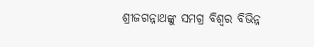ଶ୍ରୀଜଗନ୍ନାଥଙ୍କୁ ସମଗ୍ର ବିଶ୍ୱର ବିଭିନ୍ନ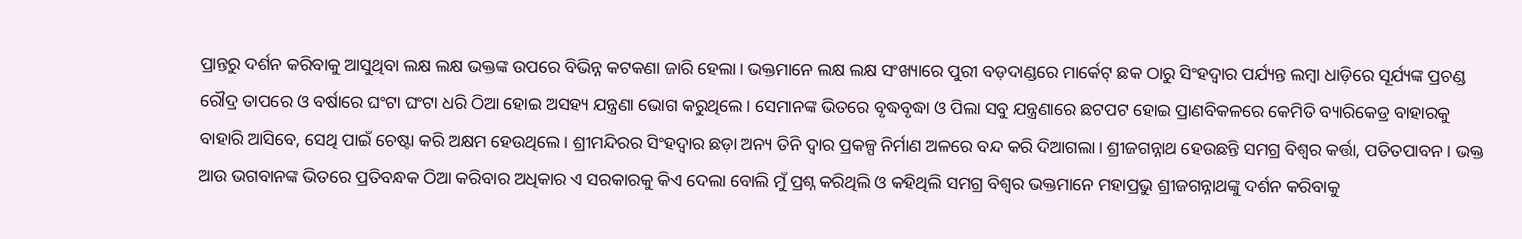ପ୍ରାନ୍ତରୁ ଦର୍ଶନ କରିବାକୁ ଆସୁଥିବା ଲକ୍ଷ ଲକ୍ଷ ଭକ୍ତଙ୍କ ଉପରେ ବିଭିନ୍ନ କଟକଣା ଜାରି ହେଲା। ଭକ୍ତମାନେ ଲକ୍ଷ ଲକ୍ଷ ସଂଖ୍ୟାରେ ପୁରୀ ବଡ଼ଦାଣ୍ଡରେ ମାର୍କେଟ୍ ଛକ ଠାରୁ ସିଂହଦ୍ୱାର ପର୍ଯ୍ୟନ୍ତ ଲମ୍ବା ଧାଡ଼ିରେ ସୂର୍ଯ୍ୟଙ୍କ ପ୍ରଚଣ୍ଡ ରୌଦ୍ର ତାପରେ ଓ ବର୍ଷାରେ ଘଂଟା ଘଂଟା ଧରି ଠିଆ ହୋଇ ଅସହ୍ୟ ଯନ୍ତ୍ରଣା ଭୋଗ କରୁଥିଲେ। ସେମାନଙ୍କ ଭିତରେ ବୃଦ୍ଧବୃଦ୍ଧା ଓ ପିଲା ସବୁ ଯନ୍ତ୍ରଣାରେ ଛଟପଟ ହୋଇ ପ୍ରାଣବିକଳରେ କେମିତି ବ୍ୟାରିକେଡ୍ର ବାହାରକୁ ବାହାରି ଆସିବେ, ସେଥି ପାଇଁ ଚେଷ୍ଟା କରି ଅକ୍ଷମ ହେଉଥିଲେ। ଶ୍ରୀମନ୍ଦିରର ସିଂହଦ୍ୱାର ଛଡ଼ା ଅନ୍ୟ ତିନି ଦ୍ୱାର ପ୍ରକଳ୍ପ ନିର୍ମାଣ ଅଳରେ ବନ୍ଦ କରି ଦିଆଗଲା। ଶ୍ରୀଜଗନ୍ନାଥ ହେଉଛନ୍ତି ସମଗ୍ର ବିଶ୍ୱର କର୍ତ୍ତା, ପତିତପାବନ। ଭକ୍ତ ଆଉ ଭଗବାନଙ୍କ ଭିତରେ ପ୍ରତିବନ୍ଧକ ଠିଆ କରିବାର ଅଧିକାର ଏ ସରକାରକୁ କିଏ ଦେଲା ବୋଲି ମୁଁ ପ୍ରଶ୍ନ କରିଥିଲି ଓ କହିଥିଲି ସମଗ୍ର ବିଶ୍ୱର ଭକ୍ତମାନେ ମହାପ୍ରଭୁ ଶ୍ରୀଜଗନ୍ନାଥଙ୍କୁ ଦର୍ଶନ କରିବାକୁ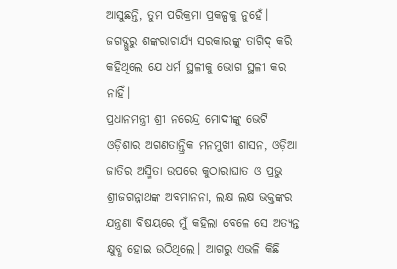ଆସୁଛନ୍ତି, ତୁମ ପରିକ୍ରମା ପ୍ରକଳ୍ପକୁ ନୁହେଁ। ଜଗଦ୍ଗୁରୁ ଶଙ୍କରାଚାର୍ଯ୍ୟ ସରକାରଙ୍କୁ ତାଗିଦ୍ କରି କହିଥିଲେ ଯେ ଧର୍ମ ସ୍ଥଳୀକୁ ଭୋଗ ସ୍ଥଳୀ କର ନାହିଁ।
ପ୍ରଧାନମନ୍ତ୍ରୀ ଶ୍ରୀ ନରେନ୍ଦ୍ର ମୋଦୀଙ୍କୁ ଭେଟି ଓଡ଼ିଶାର ଅଗଣତାନ୍ତ୍ରିକ ମନମୁଖୀ ଶାସନ, ଓଡ଼ିଆ ଜାତିର ଅସ୍ମିତା ଉପରେ କୁଠାରାଘାତ ଓ ପ୍ରଭୁ ଶ୍ରୀଜଗନ୍ନାଥଙ୍କ ଅବମାନନା, ଲକ୍ଷ ଲକ୍ଷ ଭକ୍ତଙ୍କର ଯନ୍ତ୍ରଣା ବିଷୟରେ ମୁଁ କହିଲା ବେଳେ ସେ ଅତ୍ୟନ୍ତ କ୍ଷୁବ୍ଧ ହୋଇ ଉଠିଥିଲେ। ଆଗରୁ ଏଭଳି କିଛି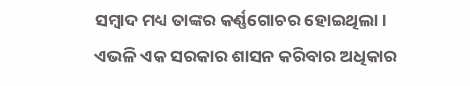ସମ୍ବାଦ ମଧ୍ୟ ତାଙ୍କର କର୍ଣ୍ଣଗୋଚର ହୋଇଥିଲା। ଏଭଳି ଏକ ସରକାର ଶାସନ କରିବାର ଅଧିକାର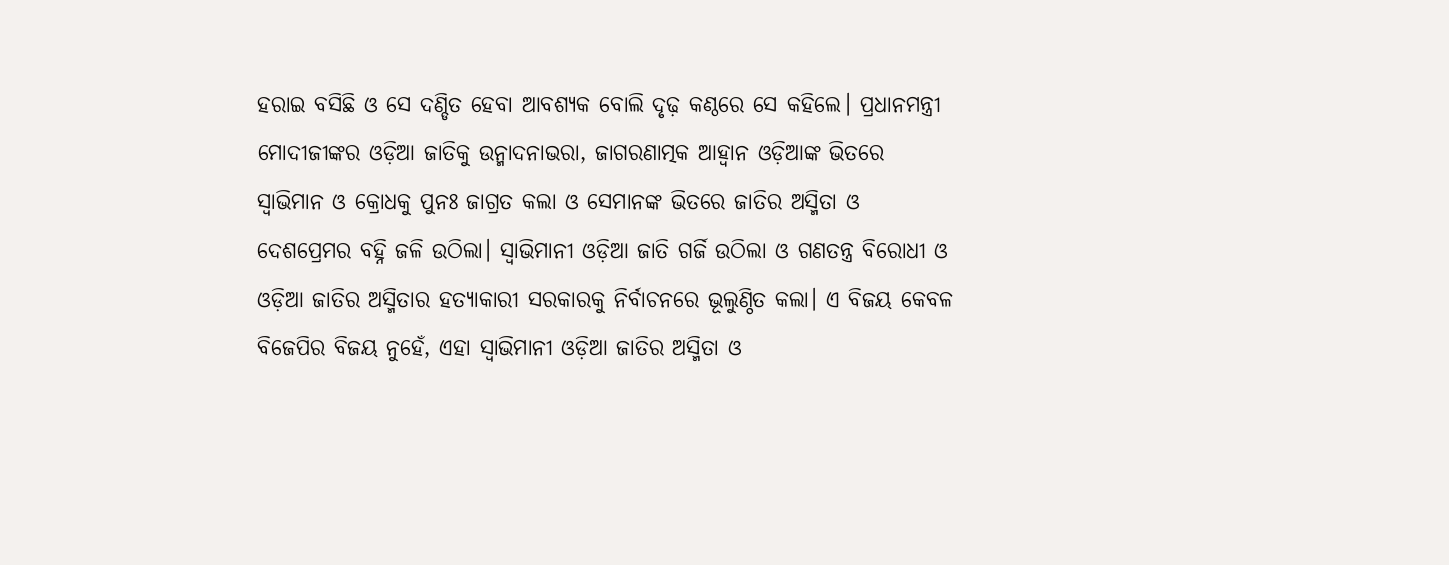ହରାଇ ବସିଛି ଓ ସେ ଦଣ୍ଡିତ ହେବା ଆବଶ୍ୟକ ବୋଲି ଦୃଢ଼ କଣ୍ଠରେ ସେ କହିଲେ। ପ୍ରଧାନମନ୍ତ୍ରୀ ମୋଦୀଜୀଙ୍କର ଓଡ଼ିଆ ଜାତିକୁ ଉନ୍ମାଦନାଭରା, ଜାଗରଣାତ୍ମକ ଆହ୍ୱାନ ଓଡ଼ିଆଙ୍କ ଭିତରେ ସ୍ୱାଭିମାନ ଓ କ୍ରୋଧକୁ ପୁନଃ ଜାଗ୍ରତ କଲା ଓ ସେମାନଙ୍କ ଭିତରେ ଜାତିର ଅସ୍ମିତା ଓ ଦେଶପ୍ରେମର ବହ୍ନି ଜଳି ଉଠିଲା। ସ୍ୱାଭିମାନୀ ଓଡ଼ିଆ ଜାତି ଗର୍ଜି ଉଠିଲା ଓ ଗଣତନ୍ତ୍ର ବିରୋଧୀ ଓ ଓଡ଼ିଆ ଜାତିର ଅସ୍ମିତାର ହତ୍ୟାକାରୀ ସରକାରକୁ ନିର୍ବାଚନରେ ଭୂଲୁଣ୍ଠିତ କଲା। ଏ ବିଜୟ କେବଳ ବିଜେପିର ବିଜୟ ନୁହେଁ, ଏହା ସ୍ୱାଭିମାନୀ ଓଡ଼ିଆ ଜାତିର ଅସ୍ମିତା ଓ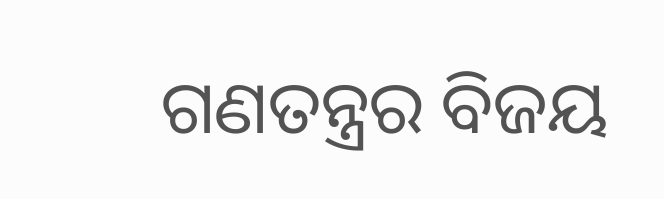ଗଣତନ୍ତ୍ରର ବିଜୟ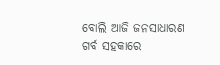ବୋଲି ଆଜି ଜନସାଧାରଣ ଗର୍ବ ସହକାରେ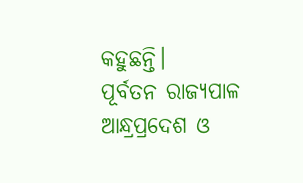କହୁଛନ୍ତି।
ପୂର୍ବତନ ରାଜ୍ୟପାଳ
ଆନ୍ଧ୍ରପ୍ରଦେଶ ଓ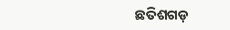ଛତିଶଗଡ଼